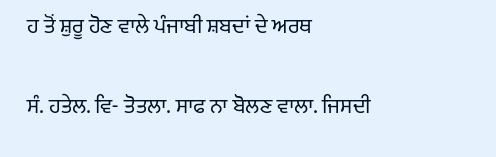ਹ ਤੋਂ ਸ਼ੁਰੂ ਹੋਣ ਵਾਲੇ ਪੰਜਾਬੀ ਸ਼ਬਦਾਂ ਦੇ ਅਰਥ

ਸੰ. ਹਤੇਲ. ਵਿ- ਤੋਤਲਾ. ਸਾਫ ਨਾ ਬੋਲਣ ਵਾਲਾ. ਜਿਸਦੀ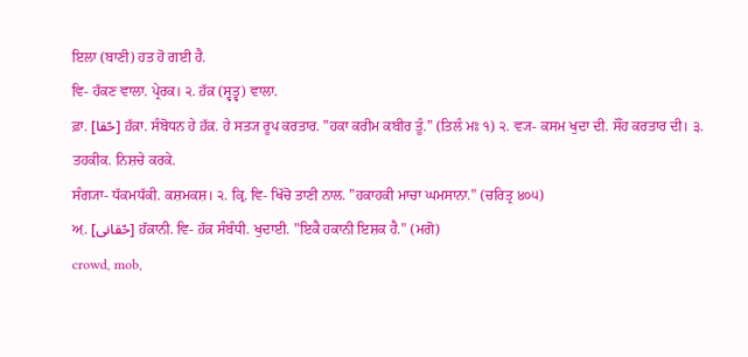ਇਲਾ (ਬਾਣੀ) ਹਤ ਹੋ ਗਈ ਹੈ.
ਵਿ- ਹੱਕਣ ਵਾਲਾ. ਪ੍ਰੇਰਕ। ੨. ਹ਼ੱਕ਼ (ਸ੍ਵਤ੍ਵ) ਵਾਲਾ.
ਫ਼ਾ. [حّقا] ਹ਼ੱਕ਼ਾ. ਸੰਬੋਧਨ ਹੇ ਹ਼ੱਕ਼. ਹੇ ਸਤ੍ਯ ਰੂਪ ਕਰਤਾਰ. "ਹਕਾ ਕਰੀਮ ਕਬੀਰ ਤੂੰ." (ਤਿਲੰ ਮਃ ੧) ੨. ਵ੍ਯ- ਕਸਮ ਖੁਦਾ ਦੀ. ਸੌਂਹ ਕਰਤਾਰ ਦੀ। ੩. ਤਹਕੀਕ. ਨਿਸ਼ਚੇ ਕਰਕੇ.
ਸੰਗ੍ਯਾ- ਧੱਕਮਧੱਕੀ. ਕਸ਼ਮਕਸ਼। ੨. ਕ੍ਰਿ. ਵਿ- ਖਿੱਚੋ ਤਾਣੀ ਨਾਲ. "ਹਕਾਹਕੀ ਮਾਚਾ ਘਮਸਾਨਾ." (ਚਰਿਤ੍ਰ ੪੦੫)
ਅ਼. [حّقانی] ਹ਼ੱਕ਼ਾਨੀ. ਵਿ- ਹ਼ੱਕ਼ ਸੰਬੰਧੀ. ਖੁਦਾਈ. "ਇਕੈ ਹਕਾਨੀ ਇਸ਼ਕ ਹੈ." (ਮਗੋ)
crowd, mob,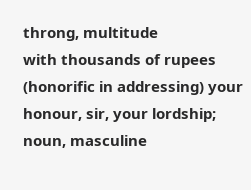throng, multitude
with thousands of rupees
(honorific in addressing) your honour, sir, your lordship; noun, masculine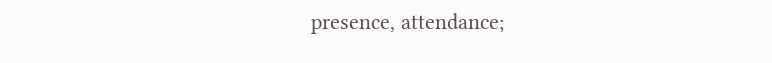presence, attendance;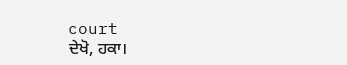court
ਦੇਖੋ, ਹਕਾ।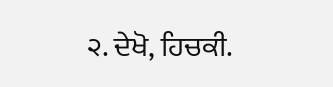੨. ਦੇਖੋ, ਹਿਚਕੀ.